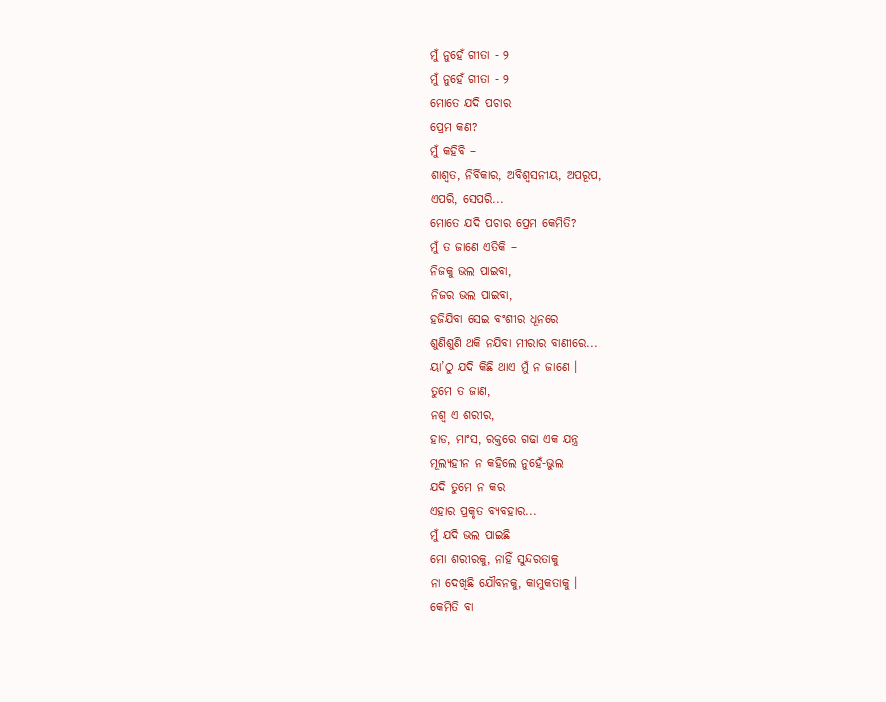ମୁଁ ନୁହେଁ ଗୀତା - ୨
ମୁଁ ନୁହେଁ ଗୀତା - ୨
ମୋତେ ଯଦି ପଚାର
ପ୍ରେମ କଣ?
ମୁଁ କହିବି –
ଶାଶ୍ଵତ, ନିର୍ବିକାର, ଅବିଶ୍ଵସନୀୟ, ଅପରୂପ,
ଏପରି, ସେପରି...
ମୋତେ ଯଦି ପଚାର ପ୍ରେମ କେମିତି?
ମୁଁ ତ ଜାଣେ ଏତିକି –
ନିଜକୁ ଭଲ ପାଇବା,
ନିଜର ଭଲ ପାଇବା,
ହଜିଯିବା ସେଇ ବଂଶୀର ଧୂନରେ
ଶୁଣିଶୁଣି ଥକି ନଯିବା ମୀରାର ବାଣୀରେ...
ୟା’ଠୁ ଯଦି କିଛି ଥାଏ ମୁଁ ନ ଜାଣେ ।
ତୁମେ ତ ଜାଣ,
ନଶ୍ଵ ଏ ଶରୀର,
ହାଡ, ମାଂସ, ରକ୍ତରେ ଗଢା ଏକ ଯନ୍ତ୍ର
ମୂଲ୍ୟହୀନ ନ କହିଲେ ନୁହେଁ-ଭୁଲ
ଯଦି ତୁମେ ନ କର
ଏହାର ପ୍ରକୃତ ବ୍ୟବହାର...
ମୁଁ ଯଦି ଭଲ ପାଇଛି
ମୋ ଶରୀରକୁ, ନାହିଁ ସୁନ୍ଦରତାକୁ
ନା ଦେଖିଛି ଯୌବନକୁ, କାମୁକତାକୁ ।
କେମିତି ବା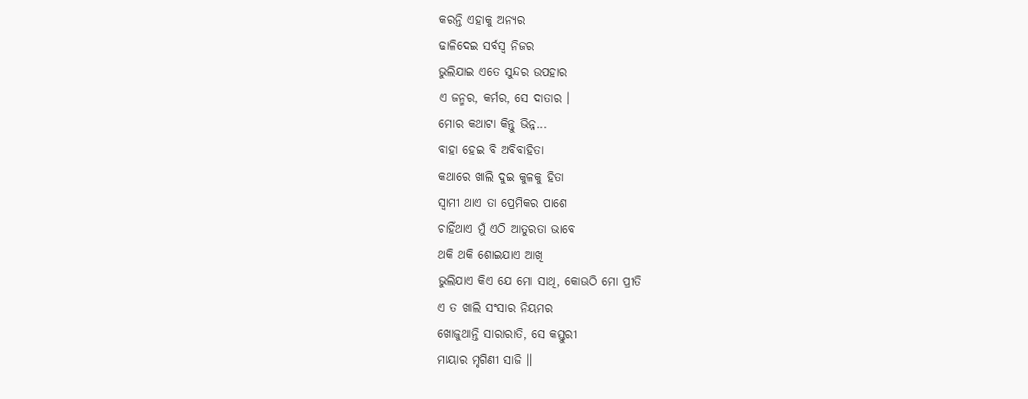କରନ୍ତି ଏହାକୁ ଅନ୍ୟର
ଢାଳିଦେଇ ସର୍ବସ୍ଵ ନିଜର
ଭୁଲିଯାଇ ଏତେ ସୁନ୍ଦର ଉପହାର
ଏ ଜନ୍ମର, କର୍ମର, ସେ ଦାତାର ।
ମୋର କଥାଟା କିନ୍ତୁ ଭିନ୍ନ...
ବାହା ହେଇ ବି ଅବିବାହିତା
କଥାରେ ଖାଲି ଦୁଇ କୁଳକୁ ହିତା
ସ୍ଵାମୀ ଥାଏ ତା ପ୍ରେମିକର ପାଶେ
ଚାହିଁଥାଏ ମୁଁ ଏଠି ଆତୁରତା ଭାବେ
ଥକି ଥକି ଶୋଇଯାଏ ଆଖି
ଭୁଲିଯାଏ କିଏ ଯେ ମୋ ସାଥି, କୋଊଠି ମୋ ପ୍ରୀତି
ଏ ତ ଖାଲି ସଂସାର ନିୟମର
ଖୋଜୁଥାନ୍ତି ସାରାରାତି, ସେ କସ୍ତୁରୀ
ମାୟାର ମୃଗିଣୀ ସାଜି ॥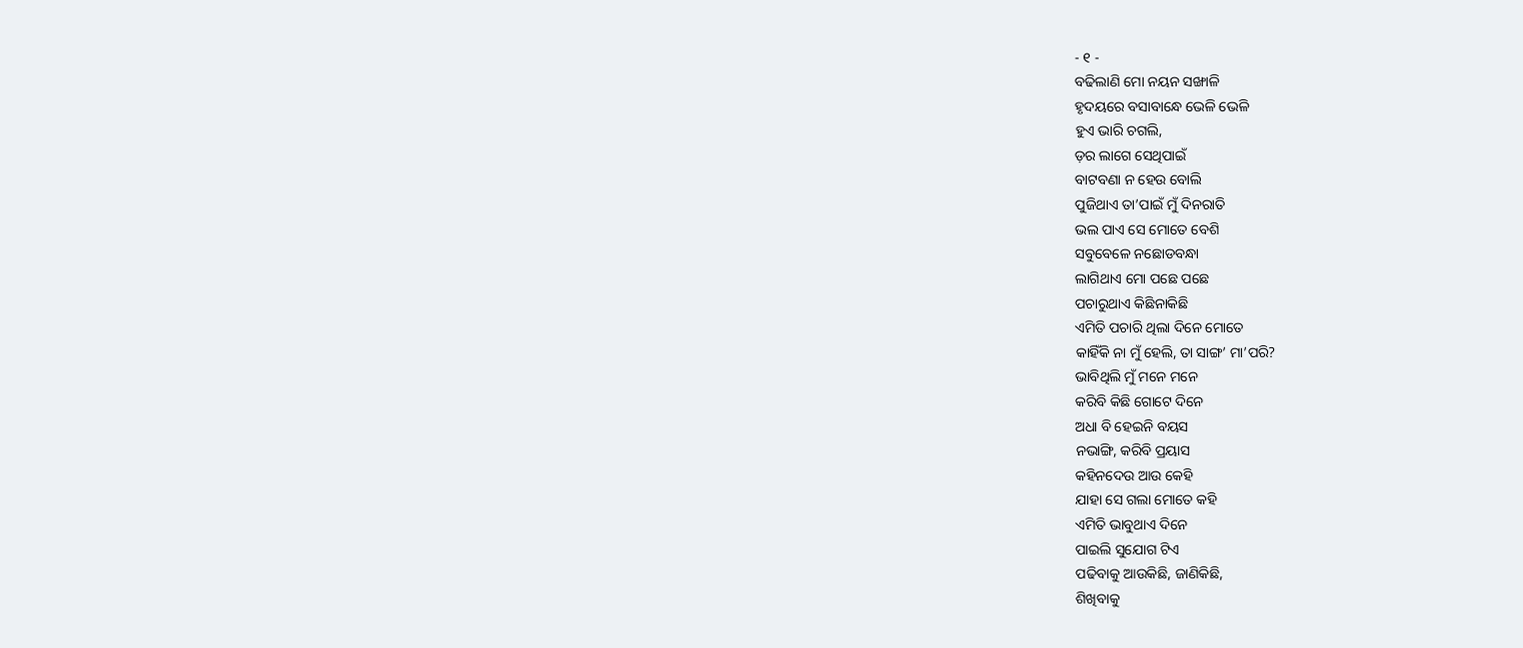- ୧ -
ବଢିଲାଣି ମୋ ନୟନ ସଙ୍ଖାଳି
ହୃଦୟରେ ବସାବାନ୍ଧେ ଭେଳି ଭେଳି
ହୁଏ ଭାରି ଚଗଲି,
ଡ଼ର ଲାଗେ ସେଥିପାଇଁ
ବାଟବଣା ନ ହେଉ ବୋଲି
ପୁଜିଥାଏ ତା’ପାଇଁ ମୁଁ ଦିନରାତି
ଭଲ ପାଏ ସେ ମୋତେ ବେଶି
ସବୁବେଳେ ନଛୋଡବନ୍ଧା
ଲାଗିଥାଏ ମୋ ପଛେ ପଛେ
ପଚାରୁଥାଏ କିଛିନାକିଛି
ଏମିତି ପଚାରି ଥିଲା ଦିନେ ମୋତେ
କାହିଁକି ନା ମୁଁ ହେଲି, ତା ସାଙ୍ଗ’ ମା’ପରି?
ଭାବିଥିଲି ମୁଁ ମନେ ମନେ
କରିବି କିଛି ଗୋଟେ ଦିନେ
ଅଧା ବି ହେଇନି ବୟସ
ନଭାଙ୍ଗି, କରିବି ପ୍ରୟାସ
କହିନଦେଉ ଆଉ କେହି
ଯାହା ସେ ଗଲା ମୋତେ କହି
ଏମିତି ଭାବୁଥାଏ ଦିନେ
ପାଇଲି ସୁଯୋଗ ଟିଏ
ପଢିବାକୁ ଆଉକିଛି, ଜାଣିକିଛି,
ଶିଖିବାକୁ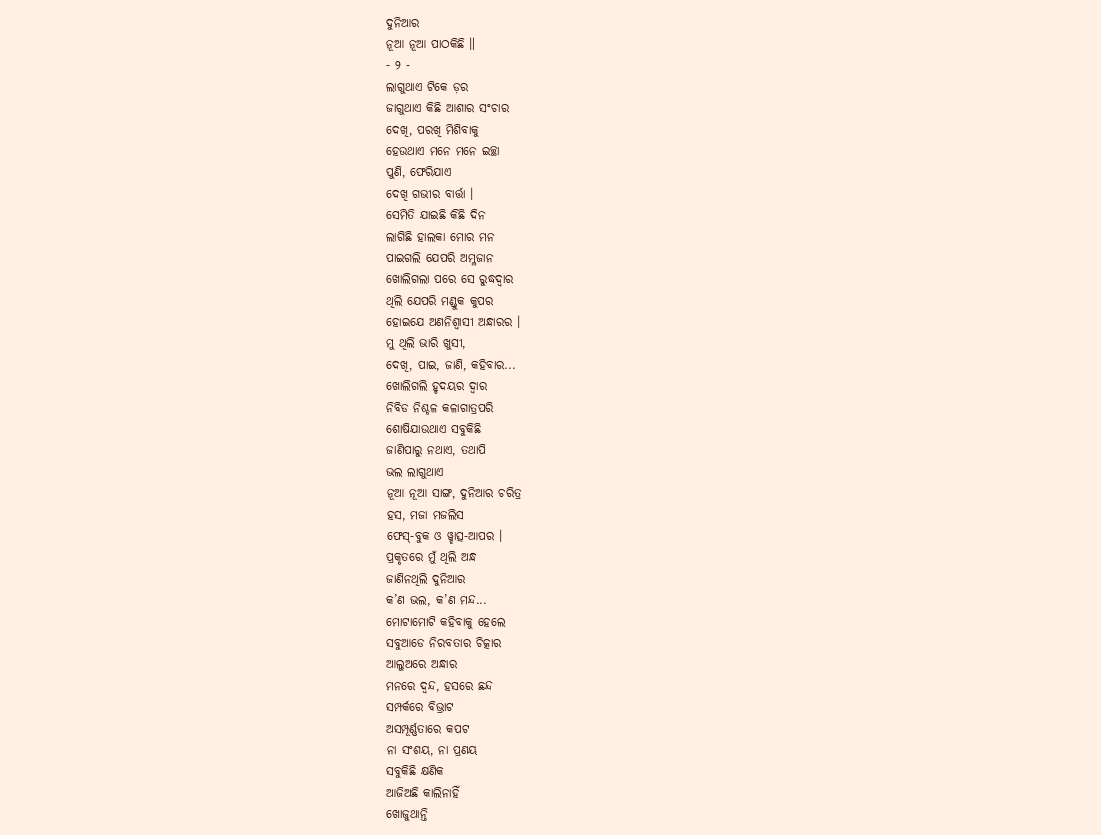ଦୁନିଆର
ନୂଆ ନୂଆ ପାଠକିଛି ॥
- ୨ -
ଲାଗୁଥାଏ ଟିକେ ଡ଼ର
ଜାଗୁଥାଏ କିଛି ଆଶାର ସଂଚାର
ଦେଖି, ପରଖି ମିଶିବାକୁ
ହେଉଥାଏ ମନେ ମନେ ଇଚ୍ଛା
ପୁଣି, ଫେରିଯାଏ
ଦେଖି ଗଭୀର ବାର୍ତ୍ତା ।
ସେମିତି ଯାଇଛି କିଛି ଦିନ
ଲାଗିଛି ହାଲକା ମୋର ମନ
ପାଇଗଲି ଯେପରି ଅମ୍ଳଜାନ
ଖୋଲିଗଲା ପରେ ସେ ରୁଦ୍ଧଦ୍ଵାର
ଥିଲି ଯେପରି ମଣ୍ଡୁକ କୁପର
ହୋଇଯେ ଅଣନିଶ୍ବାସୀ ଅନ୍ଧାରର ।
ମୁ ଥିଲି ଭାରି ଖୁସୀ,
ଦେଖି, ପାଇ, ଜାଣି, କହିବାର...
ଖୋଲିଗଲି ହୃଦୟର ଦ୍ଵାର
ନିବିଡ ନିଶ୍ଚଳ କଳାଗାତ୍ରପରି
ଶୋଷିଯାଉଥାଏ ସବୁକିଛି
ଜାଣିପାରୁ ନଥାଏ, ତଥାପି
ଭଲ ଲାଗୁଥାଏ
ନୂଆ ନୂଆ ସାଙ୍ଗ, ଦୁନିଆର ଚରିତ୍ର
ହସ, ମଜା ମଜଲିସ
ଫେସ୍-ବୁକ ଓ ୱ୍ହାତ୍ସ-ଆପର ।
ପ୍ରକୃତରେ ମୁଁ ଥିଲି ଅନ୍ଧ
ଜାଣିନଥିଲି ଦୁନିଆର
କ’ଣ ଭଲ, କ’ଣ ମନ୍ଦ...
ମୋଟାମୋଟି କହିବାକୁ ହେଲେ
ସବୁଆଡେ ନିରବତାର ଚିତ୍କାର
ଆଲୁଅରେ ଅନ୍ଧାର
ମନରେ ଦ୍ଵନ୍ଦ, ହସରେ ଛନ୍ଦ
ସମ୍ପର୍କରେ ବିଭ୍ରାଟ
ଅସମ୍ପୂର୍ଣ୍ଣତାରେ କପଟ
ନା ସଂଶୟ, ନା ପ୍ରଣୟ
ସବୁକିଛି କ୍ଷଣିକ
ଆଜିଅଛି କାଲିନାହିଁ
ଖୋଜୁଥାନ୍ତି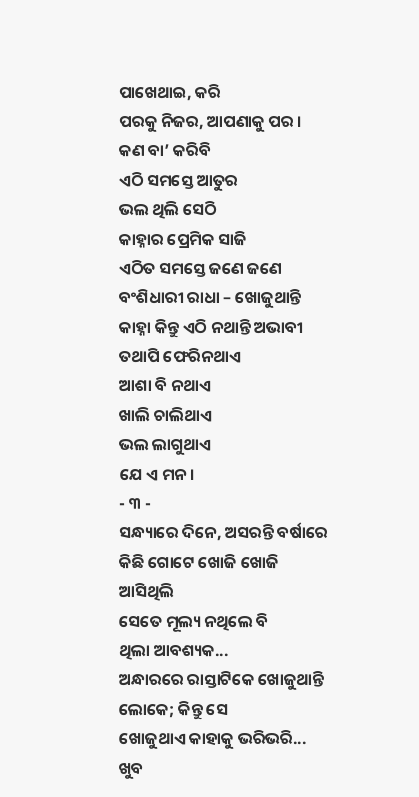ପାଖେଥାଇ, କରି
ପରକୁ ନିଜର, ଆପଣାକୁ ପର ।
କଣ ବା’ କରିବି
ଏଠି ସମସ୍ତେ ଆତୁର
ଭଲ ଥିଲି ସେଠି
କାହ୍ନାର ପ୍ରେମିକ ସାଜି
ଏଠିତ ସମସ୍ତେ ଜଣେ ଜଣେ
ବଂଶିଧାରୀ ରାଧା – ଖୋଜୁଥାନ୍ତି
କାହ୍ନା କିନ୍ତୁ ଏଠି ନଥାନ୍ତି ଅଭାବୀ
ତଥାପି ଫେରିନଥାଏ
ଆଶା ବି ନଥାଏ
ଖାଲି ଚାଲିଥାଏ
ଭଲ ଲାଗୁଥାଏ
ଯେ ଏ ମନ।
- ୩ -
ସନ୍ଧ୍ୟାରେ ଦିନେ, ଅସରନ୍ତି ବର୍ଷାରେ
କିଛି ଗୋଟେ ଖୋଜି ଖୋଜି
ଆସିଥିଲି
ସେତେ ମୂଲ୍ୟ ନଥିଲେ ବି
ଥିଲା ଆବଶ୍ୟକ...
ଅନ୍ଧାରରେ ରାସ୍ତାଟିକେ ଖୋଜୁଥାନ୍ତି
ଲୋକେ; କିନ୍ତୁ ସେ
ଖୋଜୁଥାଏ କାହାକୁ ଭରିଭରି...
ଖୁବ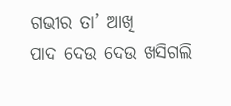ଗଭୀର ତା’ ଆଖି
ପାଦ ଦେଉ ଦେଉ ଖସିଗଲି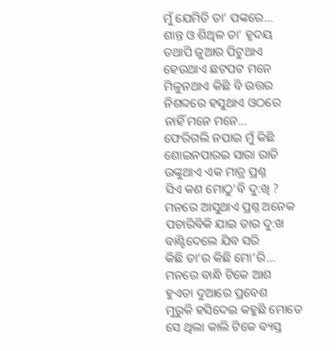ମୁଁ ଯେମିତି ତା’ ପଙ୍କରେ...
ଶାନ୍ତ ଓ ଶିଥିଳ ତା’ ହୃଦୟ
ତଥାପି ଜୁଆର ପିଟୁଥାଏ
ହେଉଥାଏ ଛଟପଟ ମନେ
ମିଳୁନଥାଏ କିଛି ବି ଉତ୍ତର
ନିଶବ୍ଦରେ ହସୁଥାଏ ଓଠରେ
ନାହିଁ ମନେ ମନେ...
ଫେରିଗଲି ନପାଇ ମୁଁ କିଛି
ଶୋଇନପାରଇ ସାରା ରାତି
ଉଙ୍କୁଥାଏ ଏକ ମାତ୍ର ପ୍ରଶ୍ନ
ସିଏ କଣ ମୋଠୁ’ବି ଦୁ:ଖି ?
ମନରେ ଆସୁଥାଏ ପ୍ରଶ୍ନ ଅନେକ
ପଚାରିବିକି ଯାଇ ତାର ଦୁ:ଖ
ବାଣ୍ଟିଦେଲେ ଯିବ ସରି
କିଛି ତା’ର କିଛି ମୋ’ରି...
ମନରେ ବାନ୍ଧି ଟିକେ ଆଶ
ହୁଏତା ଦୁଆରେ ପ୍ରବେଶ
ମୁରୁକି ହସିଦେଇ କହୁଛି ମୋତେ
ସେ ଥିଲା କାଲି ଟିକେ ବ୍ୟସ୍ତ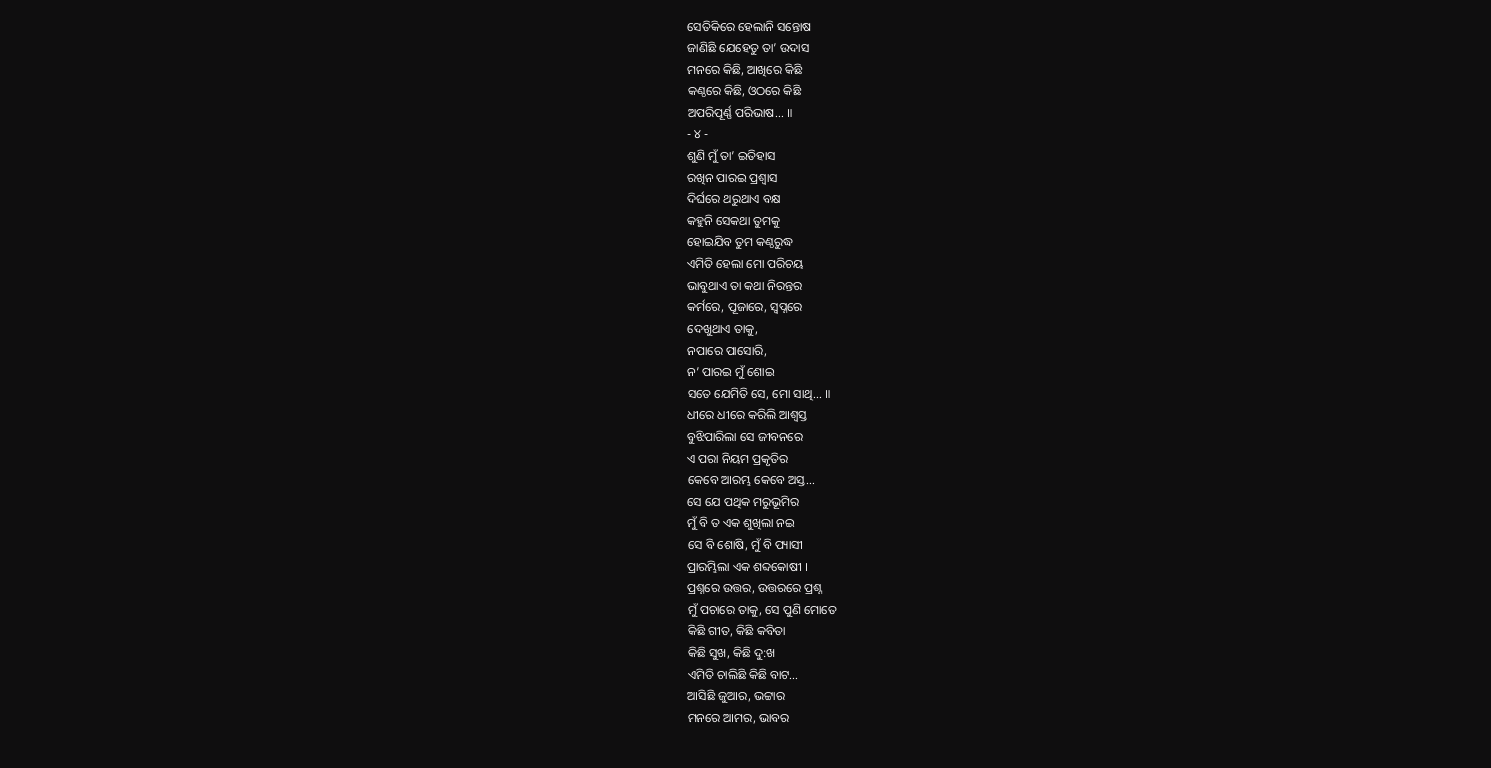ସେତିକିରେ ହେଲାନି ସନ୍ତୋଷ
ଜାଣିଛି ଯେହେତୁ ତା’ ଉଦାସ
ମନରେ କିଛି, ଆଖିରେ କିଛି
କଣ୍ଠରେ କିଛି, ଓଠରେ କିଛି
ଅପରିପୂର୍ଣ୍ଣ ପରିଭାଷ... ॥
- ୪ -
ଶୁଣି ମୁଁ ତା’ ଇତିହାସ
ରଖିନ ପାରଇ ପ୍ରଶ୍ଵାସ
ଦିର୍ଘରେ ଥରୁଥାଏ ବକ୍ଷ
କହୁନି ସେକଥା ତୁମକୁ
ହୋଇଯିବ ତୁମ କଣ୍ଠରୁଦ୍ଧ
ଏମିତି ହେଲା ମୋ ପରିଚୟ
ଭାବୁଥାଏ ତା କଥା ନିରନ୍ତର
କର୍ମରେ, ପୂଜାରେ, ସ୍ଵପ୍ନରେ
ଦେଖୁଥାଏ ତାକୁ,
ନପାରେ ପାସୋରି,
ନ’ ପାରଇ ମୁଁ ଶୋଇ
ସତେ ଯେମିତି ସେ, ମୋ ସାଥି... ॥
ଧୀରେ ଧୀରେ କରିଲି ଆଶ୍ଵସ୍ତ
ବୁଝିପାରିଲା ସେ ଜୀବନରେ
ଏ ପରା ନିୟମ ପ୍ରକୃତିର
କେବେ ଆରମ୍ଭ କେବେ ଅସ୍ତ...
ସେ ଯେ ପଥିକ ମରୁଭୂମିର
ମୁଁ ବି ତ ଏକ ଶୁଖିଲା ନଇ
ସେ ବି ଶୋଷି, ମୁଁ ବି ପ୍ୟାସୀ
ପ୍ରାରମ୍ଭିଲା ଏକ ଶବ୍ଦକୋଷୀ ।
ପ୍ରଶ୍ନରେ ଉତ୍ତର, ଉତ୍ତରରେ ପ୍ରଶ୍ନ
ମୁଁ ପଚାରେ ତାକୁ, ସେ ପୁଣି ମୋତେ
କିଛି ଗୀତ, କିଛି କବିତା
କିଛି ସୁଖ, କିଛି ଦୁ:ଖ
ଏମିତି ଚାଲିଛି କିଛି ବାଟ...
ଆସିଛି ଜୁଆର, ଭଟ୍ଟାର
ମନରେ ଆମର, ଭାବର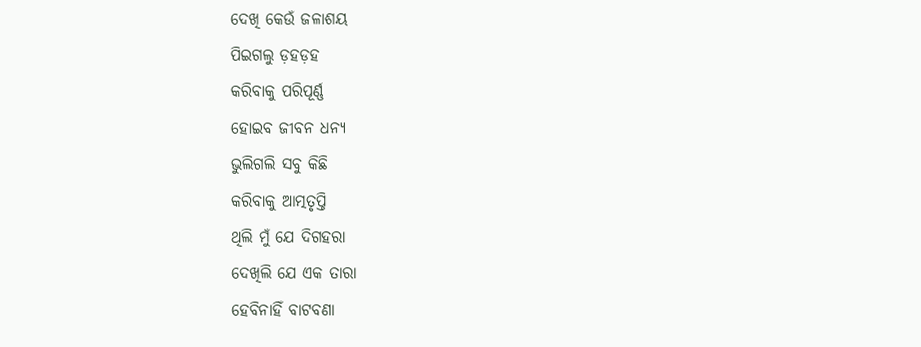ଦେଖି କେଉଁ ଜଳାଶୟ
ପିଇଗଲୁ ଡ଼ହଡ଼ହ
କରିବାକୁ ପରିପୂର୍ଣ୍ଣ
ହୋଇବ ଜୀବନ ଧନ୍ୟ
ଭୁଲିଗଲି ସବୁ କିଛି
କରିବାକୁ ଆତ୍ମତୃପ୍ତି
ଥିଲି ମୁଁ ଯେ ଦିଗହରା
ଦେଖିଲି ଯେ ଏକ ତାରା
ହେବିନାହିଁ ବାଟବଣା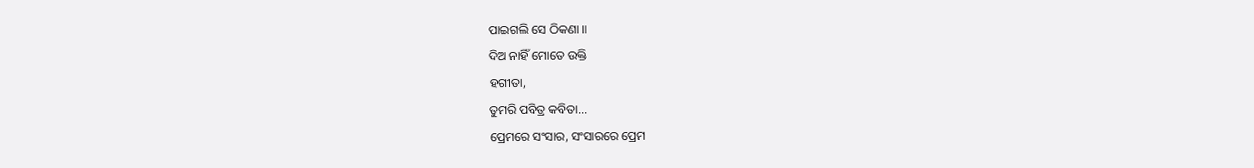ପାଇଗଲି ସେ ଠିକଣା ॥
ଦିଅ ନାହିଁ ମୋତେ ଉକ୍ତି
ହଗୀତା,
ତୁମରି ପବିତ୍ର କବିତା...
ପ୍ରେମରେ ସଂସାର, ସଂସାରରେ ପ୍ରେମ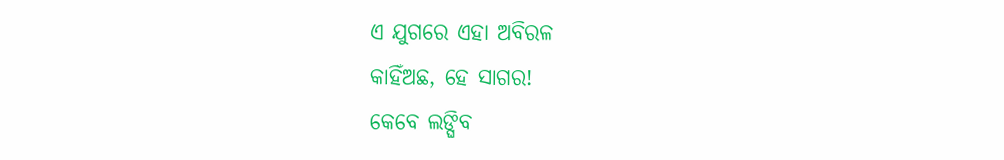ଏ ଯୁଗରେ ଏହା ଅବିରଳ
କାହିଁଅଛ, ହେ ସାଗର!
କେବେ ଲଙ୍ଘିବ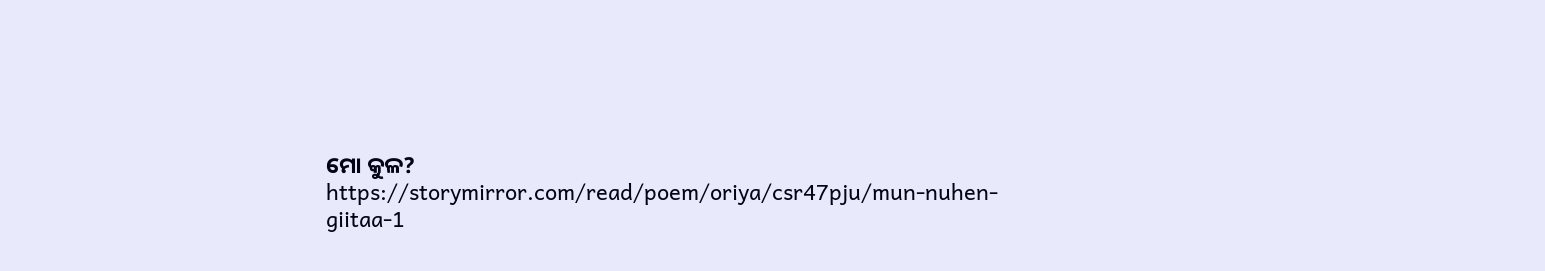ମୋ କୁଳ?
https://storymirror.com/read/poem/oriya/csr47pju/mun-nuhen-giitaa-1